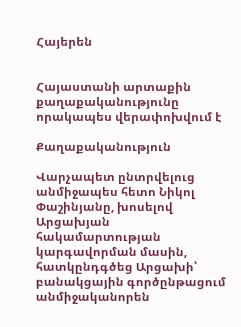Հայերեն


Հայաստանի արտաքին քաղաքականությունը որակապես վերափոխվում է

Քաղաքականություն

Վարչապետ ընտրվելուց անմիջապես հետո Նիկոլ Փաշինյանը, խոսելով Արցախյան հակամարտության կարգավորման մասին, հատկընդգծեց Արցախի՝ բանակցային գործընթացում անմիջականորեն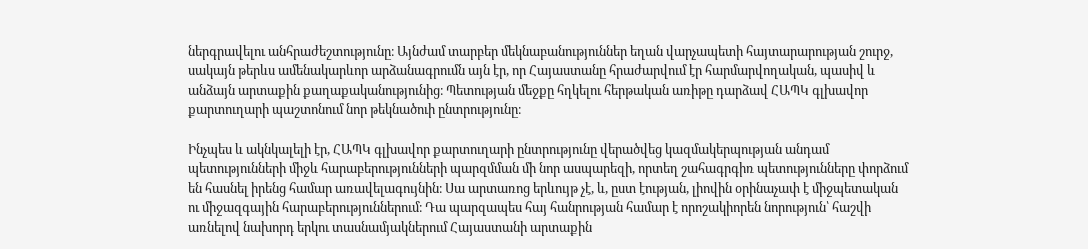ներգրավելու անհրաժեշտությունը։ Այնժամ տարբեր մեկնաբանություններ եղան վարչապետի հայտարարության շուրջ, սակայն թերևս ամենակարևոր արձանագրումն այն էր, որ Հայաստանը հրաժարվում էր հարմարվողական, պասիվ և անձայն արտաքին քաղաքականությունից։ Պետության մեջքը հղկելու հերթական առիթը դարձավ ՀԱՊԿ գլխավոր քարտուղարի պաշտոնում նոր թեկնածուի ընտրությունը։

Ինչպես և ակնկալելի էր, ՀԱՊԿ գլխավոր քարտուղարի ընտրությունը վերածվեց կազմակերպության անդամ պետությունների միջև հարաբերությունների պարզմման մի նոր ասպարեզի, որտեղ շահագրգիռ պետությունները փորձում են հասնել իրենց համար առավելագույնին։ Սա արտառոց երևույթ չէ, և, ըստ էության, լիովին օրինաչափ է միջպետական ու միջազգային հարաբերություններում։ Դա պարզապես հայ հանրության համար է որոշակիորեն նորություն՝ հաշվի առնելով նախորդ երկու տասնամյակներում Հայաստանի արտաքին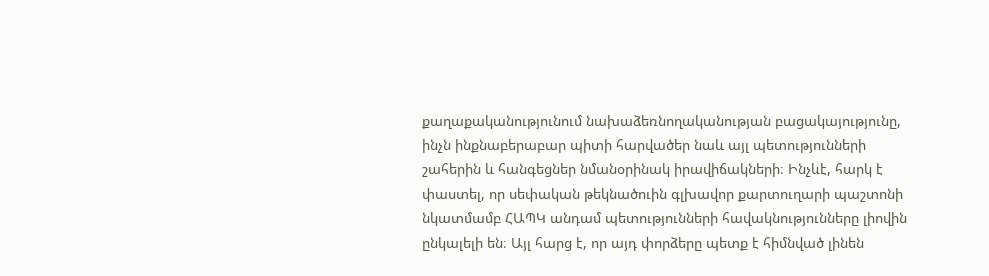քաղաքականությունում նախաձեռնողականության բացակայությունը, ինչն ինքնաբերաբար պիտի հարվածեր նաև այլ պետությունների շահերին և հանգեցներ նմանօրինակ իրավիճակների։ Ինչևէ, հարկ է փաստել, որ սեփական թեկնածուին գլխավոր քարտուղարի պաշտոնի նկատմամբ ՀԱՊԿ անդամ պետությունների հավակնությունները լիովին ընկալելի են։ Այլ հարց է, որ այդ փորձերը պետք է հիմնված լինեն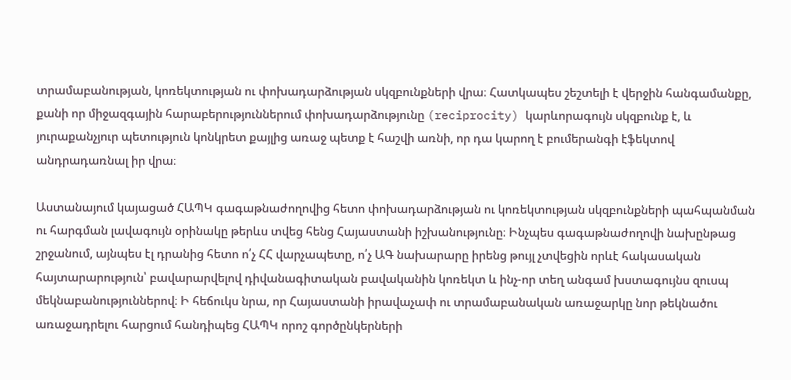տրամաբանության, կոռեկտության ու փոխադարձության սկզբունքների վրա։ Հատկապես շեշտելի է վերջին հանգամանքը, քանի որ միջազգային հարաբերություններում փոխադարձությունը (reciprocity) կարևորագույն սկզբունք է, և յուրաքանչյուր պետություն կոնկրետ քայլից առաջ պետք է հաշվի առնի, որ դա կարող է բումերանգի էֆեկտով անդրադառնալ իր վրա։

Աստանայում կայացած ՀԱՊԿ գագաթնաժողովից հետո փոխադարձության ու կոռեկտության սկզբունքների պահպանման ու հարգման լավագույն օրինակը թերևս տվեց հենց Հայաստանի իշխանությունը։ Ինչպես գագաթնաժողովի նախընթաց շրջանում, այնպես էլ դրանից հետո ո՛չ ՀՀ վարչապետը, ո՛չ ԱԳ նախարարը իրենց թույլ չտվեցին որևէ հակասական հայտարարություն՝ բավարարվելով դիվանագիտական բավականին կոռեկտ և ինչ-որ տեղ անգամ խստագույնս զուսպ մեկնաբանություններով։ Ի հեճուկս նրա, որ Հայաստանի իրավաչափ ու տրամաբանական առաջարկը նոր թեկնածու առաջադրելու հարցում հանդիպեց ՀԱՊԿ որոշ գործընկերների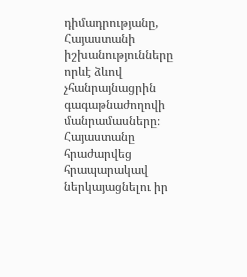դիմադրությանը, Հայաստանի իշխանությունները որևէ ձևով չհանրայնացրին գագաթնաժողովի մանրամասները։ Հայաստանը հրաժարվեց հրապարակավ ներկայացնելու իր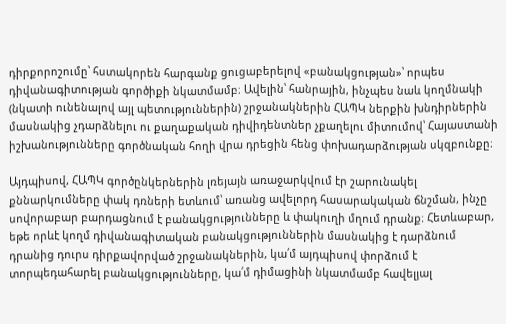դիրքորոշումը՝ հստակորեն հարգանք ցուցաբերելով «բանակցության»՝ որպես դիվանագիտության գործիքի նկատմամբ։ Ավելին՝ հանրային, ինչպես նաև կողմնակի (նկատի ունենալով այլ պետություններին) շրջանակներին ՀԱՊԿ ներքին խնդիրներին մասնակից չդարձնելու ու քաղաքական դիվիդենտներ չքաղելու միտումով՝ Հայաստանի իշխանությունները գործնական հողի վրա դրեցին հենց փոխադարձության սկզբունքը։

Այդպիսով, ՀԱՊԿ գործընկերներին լռեյայն առաջարկվում էր շարունակել քննարկումները փակ դռների ետևում՝ առանց ավելորդ հասարակական ճնշման, ինչը սովորաբար բարդացնում է բանակցությունները և փակուղի մղում դրանք։ Հետևաբար, եթե որևէ կողմ դիվանագիտական բանակցություններին մասնակից է դարձնում դրանից դուրս դիրքավորված շրջանակներին, կա՛մ այդպիսով փորձում է տորպեդահարել բանակցությունները, կա՛մ դիմացինի նկատմամբ հավելյալ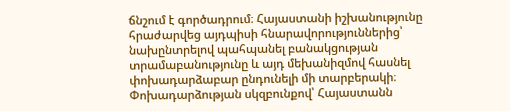ճնշում է գործադրում։ Հայաստանի իշխանությունը հրաժարվեց այդպիսի հնարավորություններից՝ նախընտրելով պահպանել բանակցության տրամաբանությունը և այդ մեխանիզմով հասնել փոխադարձաբար ընդունելի մի տարբերակի։ Փոխադարձության սկզբունքով՝ Հայաստանն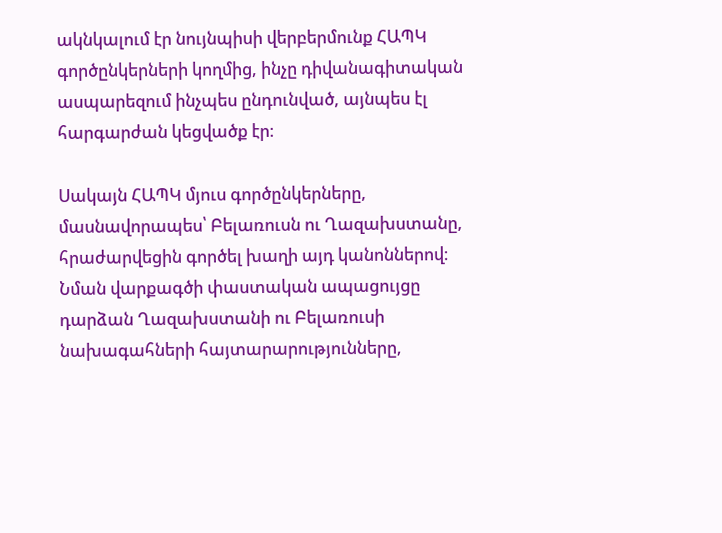ակնկալում էր նույնպիսի վերբերմունք ՀԱՊԿ գործընկերների կողմից, ինչը դիվանագիտական ասպարեզում ինչպես ընդունված, այնպես էլ հարգարժան կեցվածք էր։

Սակայն ՀԱՊԿ մյուս գործընկերները, մասնավորապես՝ Բելառուսն ու Ղազախստանը, հրաժարվեցին գործել խաղի այդ կանոններով։ Նման վարքագծի փաստական ապացույցը դարձան Ղազախստանի ու Բելառուսի նախագահների հայտարարությունները,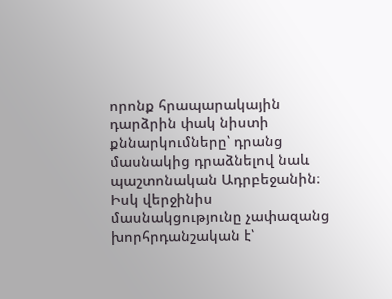որոնք հրապարակային դարձրին փակ նիստի քննարկումները՝ դրանց մասնակից դրաձնելով նաև պաշտոնական Ադրբեջանին։ Իսկ վերջինիս մասնակցությունը չափազանց խորհրդանշական է՝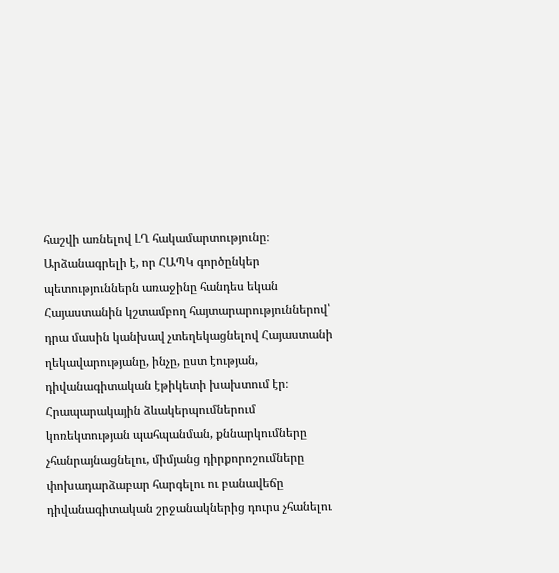հաշվի առնելով ԼՂ հակամարտությունը։ Արձանագրելի է, որ ՀԱՊԿ գործընկեր պետություններն առաջինը հանդես եկան Հայաստանին կշտամբող հայտարարություններով՝ դրա մասին կանխավ չտեղեկացնելով Հայաստանի ղեկավարությանը, ինչը, ըստ էության, դիվանագիտական էթիկետի խախտում էր։ Հրապարակային ձևակերպումներում կոռեկտության պահպանման, քննարկումները չհանրայնացնելու, միմյանց դիրքորոշումները փոխադարձաբար հարգելու ու բանավեճը դիվանագիտական շրջանակներից դուրս չհանելու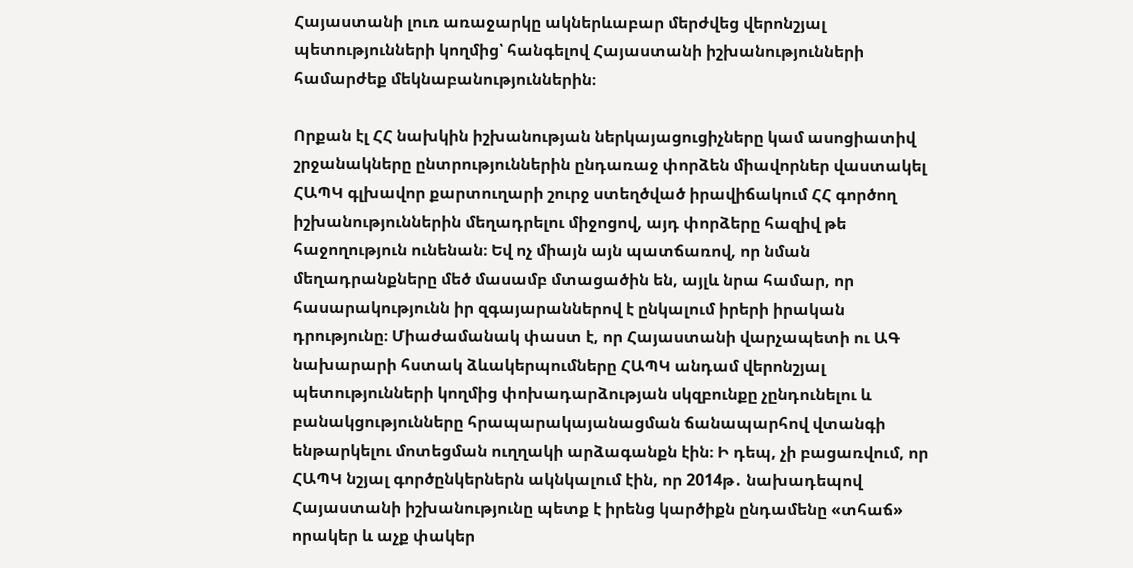Հայաստանի լուռ առաջարկը ակներևաբար մերժվեց վերոնշյալ պետությունների կողմից՝ հանգելով Հայաստանի իշխանությունների համարժեք մեկնաբանություններին։

Որքան էլ ՀՀ նախկին իշխանության ներկայացուցիչները կամ ասոցիատիվ շրջանակները ընտրություններին ընդառաջ փորձեն միավորներ վաստակել ՀԱՊԿ գլխավոր քարտուղարի շուրջ ստեղծված իրավիճակում ՀՀ գործող իշխանություններին մեղադրելու միջոցով, այդ փորձերը հազիվ թե հաջողություն ունենան։ Եվ ոչ միայն այն պատճառով, որ նման մեղադրանքները մեծ մասամբ մտացածին են, այլև նրա համար, որ հասարակությունն իր զգայարաններով է ընկալում իրերի իրական դրությունը։ Միաժամանակ փաստ է, որ Հայաստանի վարչապետի ու ԱԳ նախարարի հստակ ձևակերպումները ՀԱՊԿ անդամ վերոնշյալ պետությունների կողմից փոխադարձության սկզբունքը չընդունելու և բանակցությունները հրապարակայանացման ճանապարհով վտանգի ենթարկելու մոտեցման ուղղակի արձագանքն էին։ Ի դեպ, չի բացառվում, որ ՀԱՊԿ նշյալ գործընկերներն ակնկալում էին, որ 2014թ․ նախադեպով Հայաստանի իշխանությունը պետք է իրենց կարծիքն ընդամենը «տհաճ» որակեր և աչք փակեր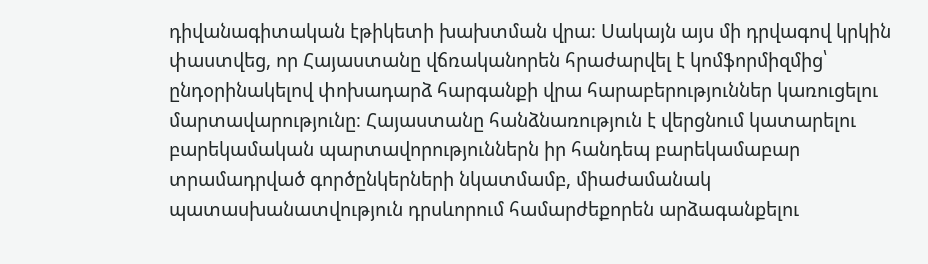դիվանագիտական էթիկետի խախտման վրա։ Սակայն այս մի դրվագով կրկին փաստվեց, որ Հայաստանը վճռականորեն հրաժարվել է կոմֆորմիզմից՝ ընդօրինակելով փոխադարձ հարգանքի վրա հարաբերություններ կառուցելու մարտավարությունը։ Հայաստանը հանձնառություն է վերցնում կատարելու բարեկամական պարտավորություններն իր հանդեպ բարեկամաբար տրամադրված գործընկերների նկատմամբ, միաժամանակ պատասխանատվություն դրսևորում համարժեքորեն արձագանքելու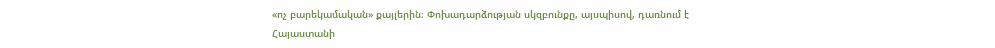«ոչ բարեկամական» քայլերին։ Փոխադարձության սկզբունքը, այսպիսով, դառնում է Հայաստանի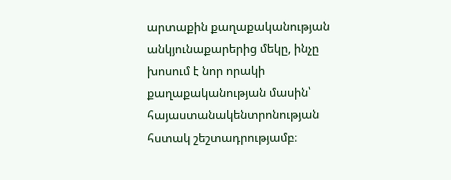արտաքին քաղաքականության անկյունաքարերից մեկը, ինչը խոսում է նոր որակի քաղաքականության մասին՝ հայաստանակենտրոնության հստակ շեշտադրությամբ։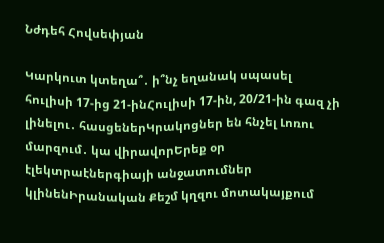Նժդեհ Հովսեփյան

Կարկուտ կտեղա՞․ ի՞նչ եղանակ սպասել հուլիսի 17-ից 21-ինՀուլիսի 17-ին, 20/21-ին գազ չի լինելու․ հասցեներԿրակոցներ են հնչել Լոռու մարզում․ կա վիրավորԵրեք օր էլեկտրաէներգիայի անջատումներ կլինենԻրանական Քեշմ կղզու մոտակայքում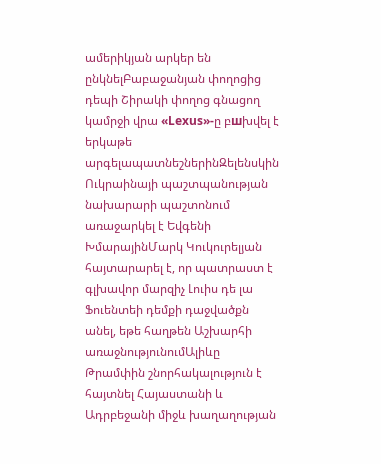ամերիկյան արկեր են ընկնելԲաբաջանյան փողոցից դեպի Շիրակի փողոց գնացող կամրջի վրա «Lexus»-ը բшխվել է երկաթե արգելապատնեշներինԶելենսկին Ուկրաինայի պաշտպանության նախարարի պաշտոնում առաջարկել է Եվգենի ԽմարայինՄարկ Կուկուրելյան հայտարարել է, որ պատրաստ է գլխավոր մարզիչ Լուիս դե լա Ֆուենտեի դեմքի դաջվածքն անել, եթե հաղթեն Աշխարհի առաջնությունումԱլիևը Թրամփին շնորհակալություն է հայտնել Հայաստանի և Ադրբեջանի միջև խաղաղության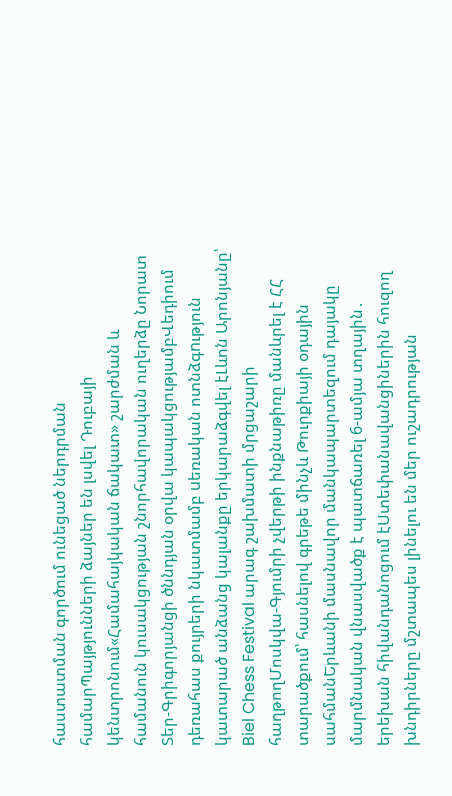հաստատման գործում ունեցած ներդրման համարՊայթյունների ձայներ են լսվել Դուբայի կենտրոնում«Համահայկական ճակատ» շարժման և համանուն կուսակցության շնորհավորական ուղերձը Նորատ Տեր-Գրիգորյանցի ծննդյան օրվա կապակցությամբՎեդիում դեռահաս քույրերի նկատմամբ uեռական ոտնձգnւթյուն կատարած անձանց կալանքը երկարաձգվել էԼևոն Արոնյանը՝ Biel Chess Festival արագ շախմատի մրցաշարի հաղթողՄոսկվա-Գյումրի չվերթի ինքնաթիռը մանևրել է ՀՀ տարածքում՝ հասնելով գրեթե մինչև Թուրքիայի օդային սահմանԵրևանի մասնավոր մանկապարտեզում դայակը մարմնական վնասվածք է պատճառել 6-ամյա տղային․ երեխան հիվանդանոցում էՍտեփանավանցիներին հուզող խնդիրները մշտապես լինելու են մեր ուշադրության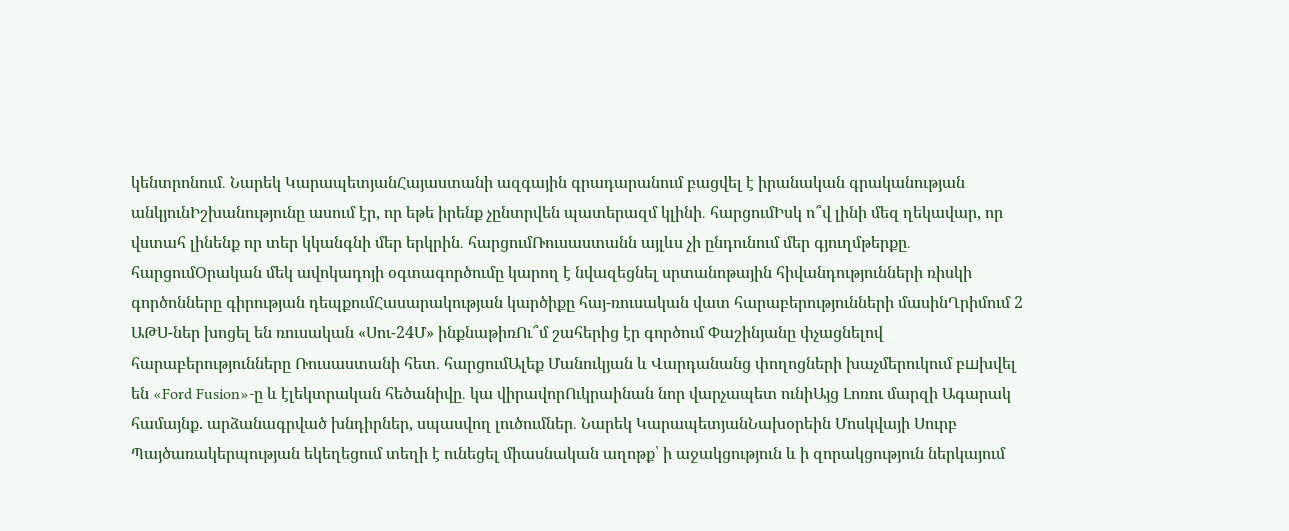կենտրոնում․ Նարեկ ԿարապետյանՀայաստանի ազգային գրադարանում բացվել է իրանական գրականության անկյունԻշխանությունը ասում էր, որ եթե իրենք չընտրվեն պատերազմ կլինի․ հարցումԻսկ ո՞վ լինի մեզ ղեկավար, որ վստահ լինենք որ տեր կկանգնի մեր երկրին․ հարցումՌուսաստանն այլևս չի ընդունում մեր գյուղմթերքը․ հարցումՕրական մեկ ավոկադոյի օգտագործումը կարող է նվազեցնել սրտանոթային հիվանդությունների ռիսկի գործոնները գիրության դեպքումՀասարակության կարծիքը հայ-ռուսական վատ հարաբերությունների մասինՂրիմում 2 ԱԹՍ-ներ խոցել են ռուսական «Սու-24Մ» ինքնաթիռՈւ՞մ շահերից էր գործում Փաշինյանը փչացնելով հարաբերությունները Ռուսաստանի հետ․ հարցումԱլեք Մանուկյան և Վարդանանց փողոցների խաչմերուկում բшխվել են «Ford Fusion»-ը և էլեկտրական հեծանիվը․ կա վիրավորՈւկրաինան նոր վարչապետ ունիԱյց Լոռու մարզի Ագարակ համայնք. արձանագրված խնդիրներ, սպասվող լուծումներ․ Նարեկ ԿարապետյանՆախօրեին Մոսկվայի Սուրբ Պայծառակերպության եկեղեցում տեղի է ունեցել միասնական աղոթք՝ ի աջակցություն և ի զորակցություն ներկայում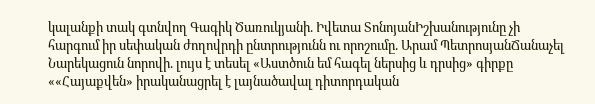կալանքի տակ գտնվող Գագիկ Ծառուկյանի. Իվետա ՏոնոյանԻշխանությունը չի հարգում իր սեփական ժողովրդի ընտրությունն ու որոշումը. Արամ ՊետրոսյանՃանաչել Նարեկացուն նորովի. լույս է տեսել «Աստծուն եմ հագել ներսից և դրսից» գիրքը ««Հայաքվեն» իրականացրել է լայնածավալ դիտորդական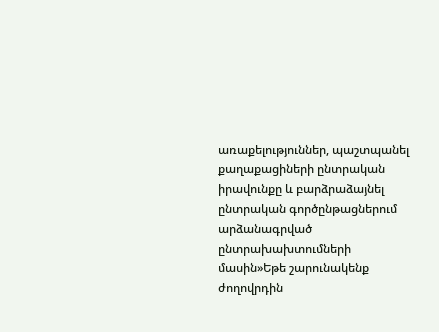առաքելություններ, պաշտպանել քաղաքացիների ընտրական իրավունքը և բարձրաձայնել ընտրական գործընթացներում արձանագրված ընտրախախտումների մասին»Եթե շարունակենք ժողովրդին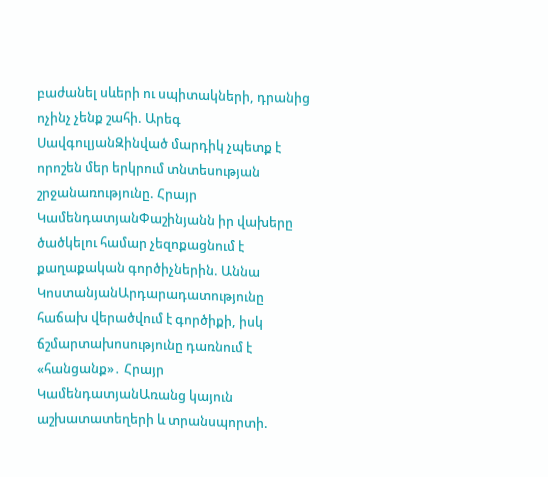բաժանել սևերի ու սպիտակների, դրանից ոչինչ չենք շահի. Արեգ ՍավգուլյանԶինված մարդիկ չպետք է որոշեն մեր երկրում տնտեսության շրջանառությունը. Հրայր ԿամենդատյանՓաշինյանն իր վախերը ծածկելու համար չեզոքացնում է քաղաքական գործիչներին. Աննա ԿոստանյանԱրդարադատությունը հաճախ վերածվում է գործիքի, իսկ ճշմարտախոսությունը դառնում է «հանցանք»․ Հրայր ԿամենդատյանԱռանց կայուն աշխատատեղերի և տրանսպորտի.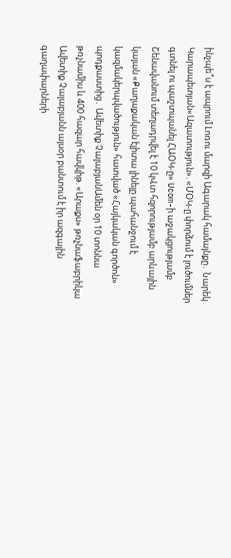ինչպե՞ս է ապրում Լոռու մարզի Ագարակ համայնքը․ Նարեկ Կարապետյան«Ազատություն». «ՄՕԿ-ը փորձում է լուծումներ գտնել ու պաշտպանել ՀԱՕԿ-ը» Ucom-ի աջակցությամբ Շենավանում տեղադրվել է 10 կՎտ հզորությամբ արևային կայան «Քաղաքական էլիտա լինելը պահանջում է կազմակերպվածություն» հատված «Հայկական գործոն» պոդքաստից․ Ավետիք ՉալաբյանԱմեն օր 10 տոննա թռչնամիս և 400 հազար հավկիթ. «Արաքս» թռչնաֆաբրիկա Ավետիք Չալաբյանն այսօր բանտում է իր ազգային գաղափարների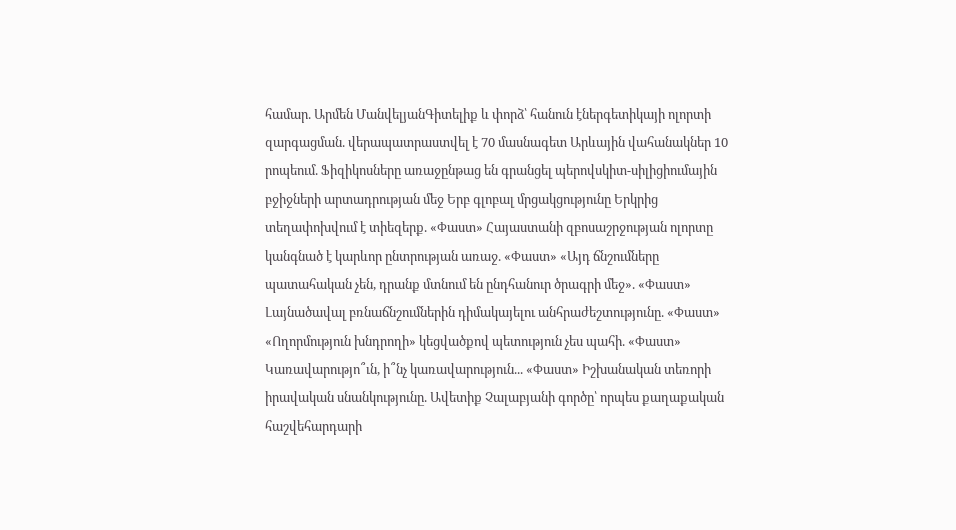համար. Արմեն ՄանվելյանԳիտելիք և փորձ՝ հանուն էներգետիկայի ոլորտի զարգացման. վերապատրաստվել է 70 մասնագետ Արևային վահանակներ 10 րոպեում. Ֆիզիկոսները առաջընթաց են գրանցել պերովսկիտ-սիլիցիումային բջիջների արտադրության մեջ Երբ գլոբալ մրցակցությունը Երկրից տեղափոխվում է տիեզերք. «Փաստ» Հայաստանի զբոսաշրջության ոլորտը կանգնած է կարևոր ընտրության առաջ. «Փաստ» «Այդ ճնշումները պատահական չեն, դրանք մտնում են ընդհանուր ծրագրի մեջ». «Փաստ» Լայնածավալ բռնաճնշումներին դիմակայելու անհրաժեշտությունը. «Փաստ» «Ողորմություն խնդրողի» կեցվածքով պետություն չես պահի. «Փաստ» Կառավարությո՞ւն, ի՞նչ կառավարություն... «Փաստ» Իշխանական տեռորի իրավական սնանկությունը. Ավետիք Չալաբյանի գործը՝ որպես քաղաքական հաշվեհարդարի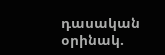դասական օրինակ.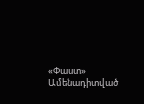«Փաստ»
Ամենադիտված